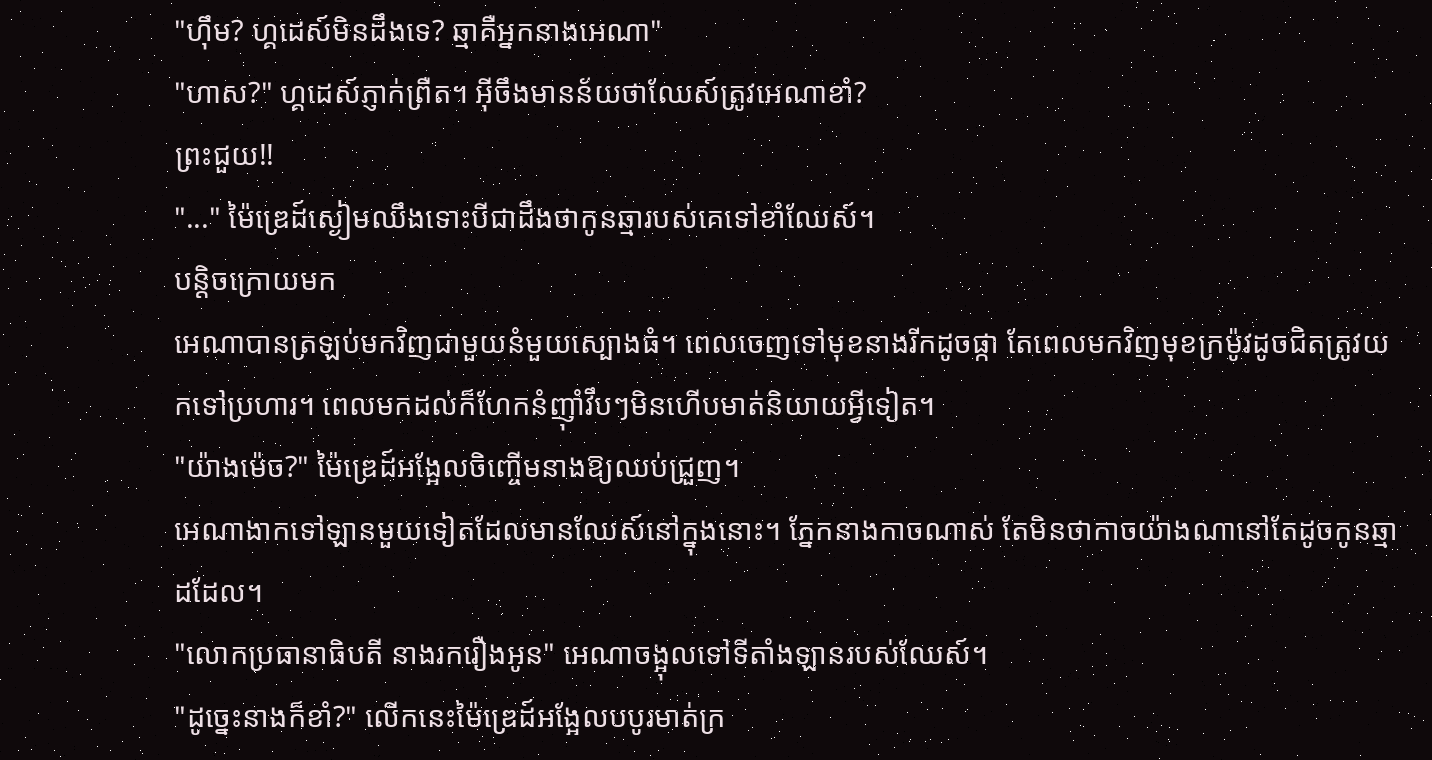"ហ៊ឹម? ហ្គដេស៍មិនដឹងទេ? ឆ្មាគឺអ្នកនាងអេណា"
"ហាស?" ហ្គដេស៍ភ្ញាក់ព្រឺត។ អ៊ីចឹងមានន័យថាឈែស៍ត្រូវអេណាខាំ?
ព្រះជួយ!!
"..." ម៉ៃឌ្រេដ៍ស្ងៀមឈឹងទោះបីជាដឹងថាកូនឆ្មារបស់គេទៅខាំឈែស៍។
បន្តិចក្រោយមក
អេណាបានត្រឡប់មកវិញជាមួយនំមួយស្បោងធំ។ ពេលចេញទៅមុខនាងរីកដូចផ្កា តែពេលមកវិញមុខក្រម៉ូវដូចជិតត្រូវយកទៅប្រហារ។ ពេលមកដល់ក៏ហែកនំញ៉ាំវឹបៗមិនហើបមាត់និយាយអ្វីទៀត។
"យ៉ាងម៉េច?" ម៉ៃឌ្រេដ៍អង្អែលចិញ្ចើមនាងឱ្យឈប់ជ្រួញ។
អេណាងាកទៅឡានមួយទៀតដែលមានឈែស៍នៅក្នុងនោះ។ ភ្នែកនាងកាចណាស់ តែមិនថាកាចយ៉ាងណានៅតែដូចកូនឆ្មាដដែល។
"លោកប្រធានាធិបតី នាងរករឿងអូន" អេណាចង្អុលទៅទីតាំងឡានរបស់ឈែស៍។
"ដូច្នេះនាងក៏ខាំ?" លើកនេះម៉ៃឌ្រេដ៍អង្អែលបបូរមាត់ក្រ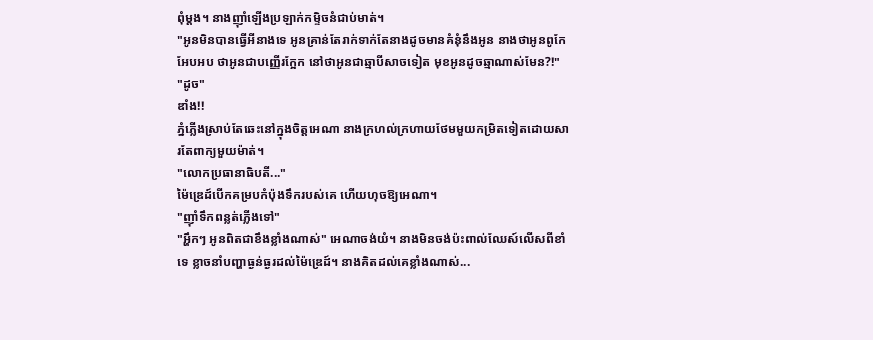ពុំម្ដង។ នាងញ៉ាំឡើងប្រឡាក់កម្ទិចនំជាប់មាត់។
"អូនមិនបានធ្វើអីនាងទេ អូនគ្រាន់តែរាក់ទាក់តែនាងដូចមានគំនុំនឹងអូន នាងថាអូនពូកែអែបអប ថាអូនជាបញ្ញើរក្អែក នៅថាអូនជាឆ្មាបីសាចទៀត មុខអូនដូចឆ្មាណាស់មែន?!"
"ដូច"
ឌាំង!!
ភ្នំភ្លើងស្រាប់តែឆេះនៅក្នុងចិត្តអេណា នាងក្រហល់ក្រហាយថែមមួយកម្រិតទៀតដោយសារតែពាក្យមួយម៉ាត់។
"លោកប្រធានាធិបតី..."
ម៉ៃឌ្រេដ៍បើកគម្របកំប៉ុងទឹករបស់គេ ហើយហុចឱ្យអេណា។
"ញ៉ាំទឹកពន្លត់ភ្លើងទៅ"
"អ្ហឹកៗ អូនពិតជាខឹងខ្លាំងណាស់" អេណាចង់យំ។ នាងមិនចង់ប៉ះពាល់ឈែស៍លើសពីខាំទេ ខ្លាចនាំបញ្ហាធ្ងន់ធ្ងរដល់ម៉ៃឌ្រេដ៍។ នាងគិតដល់គេខ្លាំងណាស់...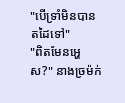"បើទ្រាំមិនបាន តដៃទៅ"
"ពិតមែនអ្ហេស?" នាងច្រម៉ក់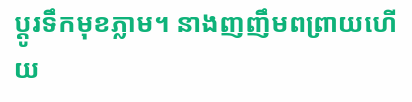ប្ដូរទឹកមុខភ្លាម។ នាងញញឹមពព្រាយហើយ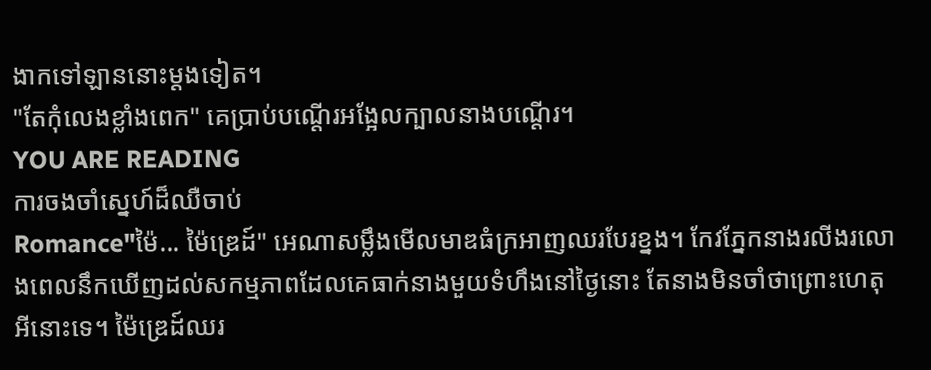ងាកទៅឡាននោះម្ដងទៀត។
"តែកុំលេងខ្លាំងពេក" គេប្រាប់បណ្ដើរអង្អែលក្បាលនាងបណ្ដើរ។
YOU ARE READING
ការចងចាំស្នេហ៍ដ៏ឈឺចាប់
Romance"ម៉ៃ... ម៉ៃឌ្រេដ៍" អេណាសម្លឹងមើលមាឌធំក្រអាញឈរបែរខ្នង។ កែវភ្នែកនាងរលីងរលោងពេលនឹកឃើញដល់សកម្មភាពដែលគេធាក់នាងមួយទំហឹងនៅថ្ងៃនោះ តែនាងមិនចាំថាព្រោះហេតុអីនោះទេ។ ម៉ៃឌ្រេដ៍ឈរ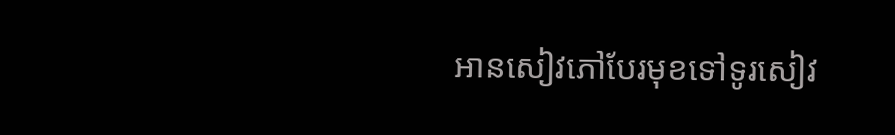អានសៀវភៅបែរមុខទៅទូរសៀវ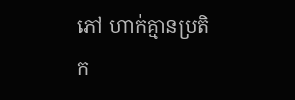ភៅ ហាក់គ្មានប្រតិក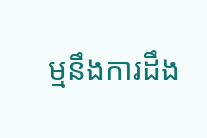ម្មនឹងការដឹង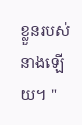ខ្លួនរបស់នាងឡើយ។ "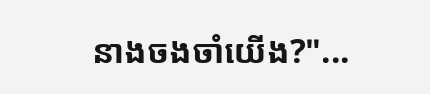នាងចងចាំយើង?"...